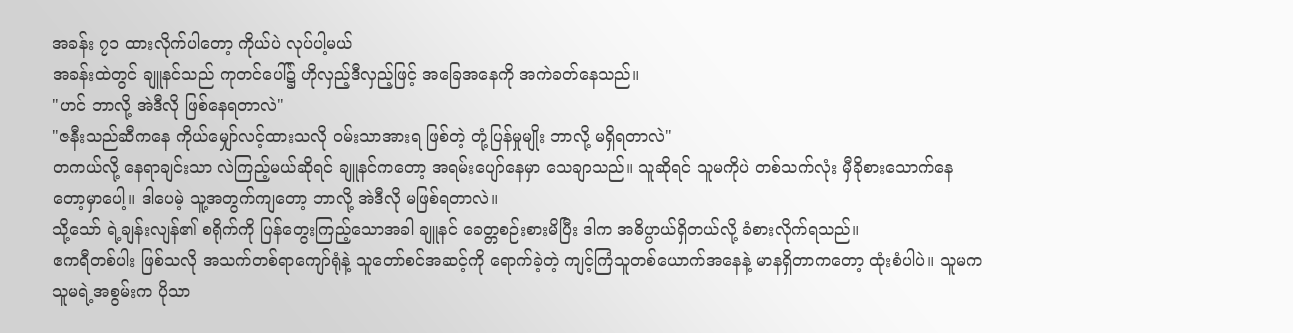အခန်း ၇၁ ထားလိုက်ပါတော့ ကိုယ်ပဲ လုပ်ပါ့မယ်
အခန်းထဲတွင် ချူနင်သည် ကုတင်ပေါ်၌ ဟိုလှည့်ဒီလှည့်ဖြင့် အခြေအနေကို အကဲခတ်နေသည်။
"ဟင် ဘာလို့ အဲဒီလို ဖြစ်နေရတာလဲ"
"ဇနီးသည်ဆီကနေ ကိုယ်မျှော်လင့်ထားသလို ဝမ်းသာအားရ ဖြစ်တဲ့ တုံ့ပြန်မှုမျိုး ဘာလို့ မရှိရတာလဲ"
တကယ်လို့ နေရာချင်းသာ လဲကြည့်မယ်ဆိုရင် ချူနင်ကတော့ အရမ်းပျော်နေမှာ သေချာသည်။ သူဆိုရင် သူမကိုပဲ တစ်သက်လုံး မှီခိုစားသောက်နေတော့မှာပေါ့။ ဒါပေမဲ့ သူ့အတွက်ကျတော့ ဘာလို့ အဲဒီလို မဖြစ်ရတာလဲ။
သို့သော် ရဲ့ချန်းလျန်၏ စရိုက်ကို ပြန်တွေးကြည့်သောအခါ ချူနင် ခေတ္တစဉ်းစားမိပြီး ဒါက အဓိပ္ပာယ်ရှိတယ်လို့ ခံစားလိုက်ရသည်။
ဧကရီတစ်ပါး ဖြစ်သလို အသက်တစ်ရာကျော်ရုံနဲ့ သူတော်စင်အဆင့်ကို ရောက်ခဲ့တဲ့ ကျင့်ကြံသူတစ်ယောက်အနေနဲ့ မာနရှိတာကတော့ ထုံးစံပါပဲ။ သူမက သူမရဲ့အစွမ်းက ပိုသာ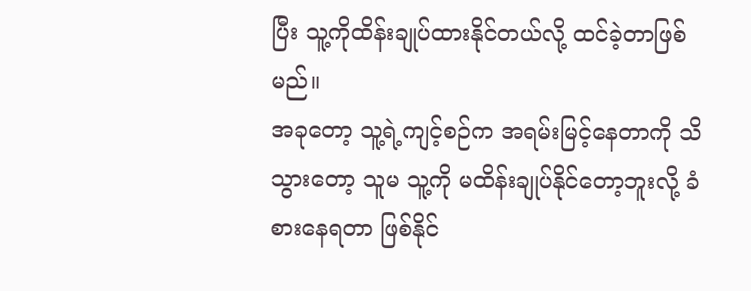ပြီး သူ့ကိုထိန်းချုပ်ထားနိုင်တယ်လို့ ထင်ခဲ့တာဖြစ်မည်။
အခုတော့ သူ့ရဲ့ကျင့်စဉ်က အရမ်းမြင့်နေတာကို သိသွားတော့ သူမ သူ့ကို မထိန်းချုပ်နိုင်တော့ဘူးလို့ ခံစားနေရတာ ဖြစ်နိုင်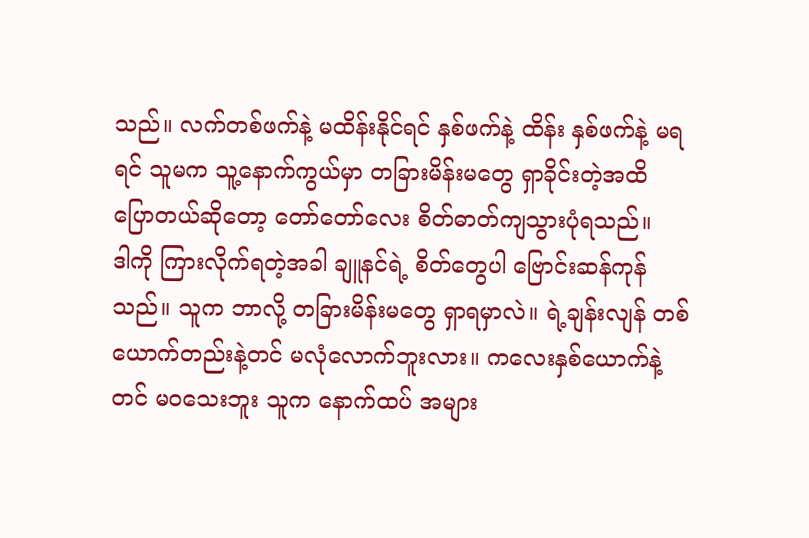သည်။ လက်တစ်ဖက်နဲ့ မထိန်းနိုင်ရင် နှစ်ဖက်နဲ့ ထိန်း နှစ်ဖက်နဲ့ မရရင် သူမက သူ့နောက်ကွယ်မှာ တခြားမိန်းမတွေ ရှာခိုင်းတဲ့အထိ ပြောတယ်ဆိုတော့ တော်တော်လေး စိတ်ဓာတ်ကျသွားပုံရသည်။
ဒါကို ကြားလိုက်ရတဲ့အခါ ချူနင်ရဲ့ စိတ်တွေပါ ဗြောင်းဆန်ကုန်သည်။ သူက ဘာလို့ တခြားမိန်းမတွေ ရှာရမှာလဲ။ ရဲ့ချန်းလျန် တစ်ယောက်တည်းနဲ့တင် မလုံလောက်ဘူးလား။ ကလေးနှစ်ယောက်နဲ့တင် မဝသေးဘူး သူက နောက်ထပ် အများ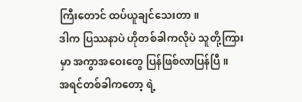ကြီးတောင် ထပ်ယူချင်သေးတာ။
ဒါက ပြဿနာပဲ ဟိုတစ်ခါကလိုပဲ သူတို့ကြားမှာ အကွာအဝေးတွေ ပြန်ဖြစ်လာပြန်ပြီ။
အရင်တစ်ခါကတော့ ရဲ့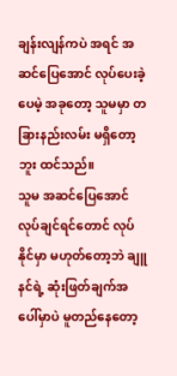ချန်းလျန်ကပဲ အရင် အဆင်ပြေအောင် လုပ်ပေးခဲ့ပေမဲ့ အခုတော့ သူမမှာ တခြားနည်းလမ်း မရှိတော့ဘူး ထင်သည်။
သူမ အဆင်ပြေအောင် လုပ်ချင်ရင်တောင် လုပ်နိုင်မှာ မဟုတ်တော့ဘဲ ချူနင်ရဲ့ ဆုံးဖြတ်ချက်အပေါ်မှာပဲ မူတည်နေတော့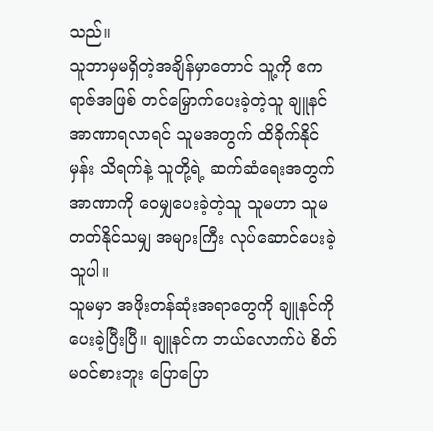သည်။
သူဘာမှမရှိတဲ့အချိန်မှာတောင် သူ့ကို ဧကရာဇ်အဖြစ် တင်မြှောက်ပေးခဲ့တဲ့သူ ချူနင် အာဏာရလာရင် သူမအတွက် ထိခိုက်နိုင်မှန်း သိရက်နဲ့ သူတို့ရဲ့ ဆက်ဆံရေးအတွက် အာဏာကို ဝေမျှပေးခဲ့တဲ့သူ သူမဟာ သူမ တတ်နိုင်သမျှ အများကြီး လုပ်ဆောင်ပေးခဲ့သူပါ။
သူမမှာ အဖိုးတန်ဆုံးအရာတွေကို ချူနင်ကို ပေးခဲ့ပြီးပြီ။ ချူနင်က ဘယ်လောက်ပဲ စိတ်မဝင်စားဘူး ပြောပြော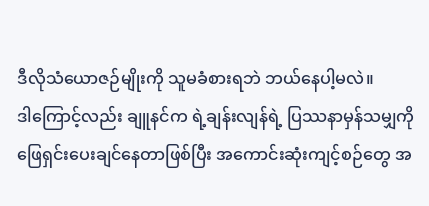ဒီလိုသံယောဇဉ်မျိုးကို သူမခံစားရဘဲ ဘယ်နေပါ့မလဲ။
ဒါကြောင့်လည်း ချူနင်က ရဲ့ချန်းလျန်ရဲ့ ပြဿနာမှန်သမျှကို ဖြေရှင်းပေးချင်နေတာဖြစ်ပြီး အကောင်းဆုံးကျင့်စဉ်တွေ အ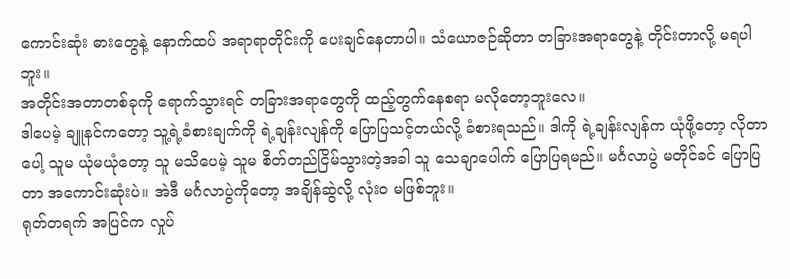ကောင်းဆုံး ဓားတွေနဲ့ နောက်ထပ် အရာရာတိုင်းကို ပေးချင်နေတာပါ။ သံယောဇဉ်ဆိုတာ တခြားအရာတွေနဲ့ တိုင်းတာလို့ မရပါဘူး။
အတိုင်းအတာတစ်ခုကို ရောက်သွားရင် တခြားအရာတွေကို ထည့်တွက်နေစရာ မလိုတော့ဘူးလေ။
ဒါပေမဲ့ ချူနင်ကတော့ သူ့ရဲ့ခံစားချက်ကို ရဲ့ချန်းလျန်ကို ပြောပြသင့်တယ်လို့ ခံစားရသည်။ ဒါကို ရဲ့ချန်းလျန်က ယုံဖို့တော့ လိုတာပေါ့ သူမ ယုံမယုံတော့ သူ မသိပေမဲ့ သူမ စိတ်တည်ငြိမ်သွားတဲ့အခါ သူ သေချာပေါက် ပြောပြရမည်။ မင်္ဂလာပွဲ မတိုင်ခင် ပြောပြတာ အကောင်းဆုံးပဲ။ အဲဒီ မင်္ဂလာပွဲကိုတော့ အချိန်ဆွဲလို့ လုံးဝ မဖြစ်ဘူး။
ရုတ်တရက် အပြင်က လှုပ်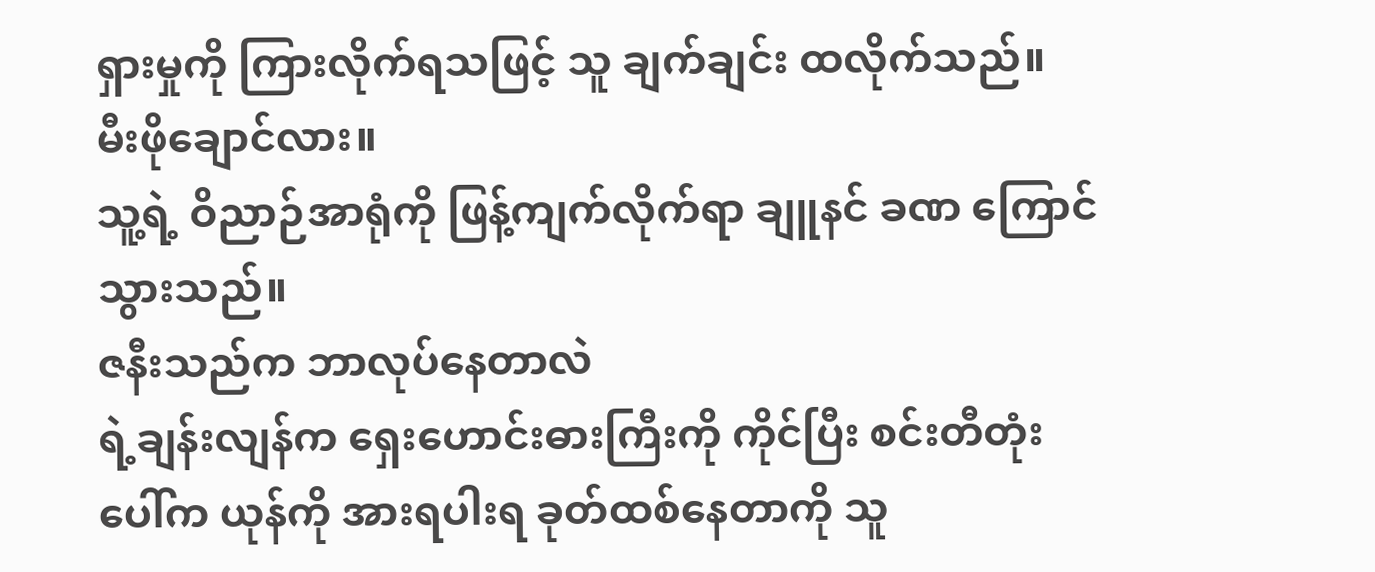ရှားမှုကို ကြားလိုက်ရသဖြင့် သူ ချက်ချင်း ထလိုက်သည်။
မီးဖိုချောင်လား။
သူ့ရဲ့ ဝိညာဉ်အာရုံကို ဖြန့်ကျက်လိုက်ရာ ချူနင် ခဏ ကြောင်သွားသည်။
ဇနီးသည်က ဘာလုပ်နေတာလဲ
ရဲ့ချန်းလျန်က ရှေးဟောင်းဓားကြီးကို ကိုင်ပြီး စင်းတီတုံးပေါ်က ယုန်ကို အားရပါးရ ခုတ်ထစ်နေတာကို သူ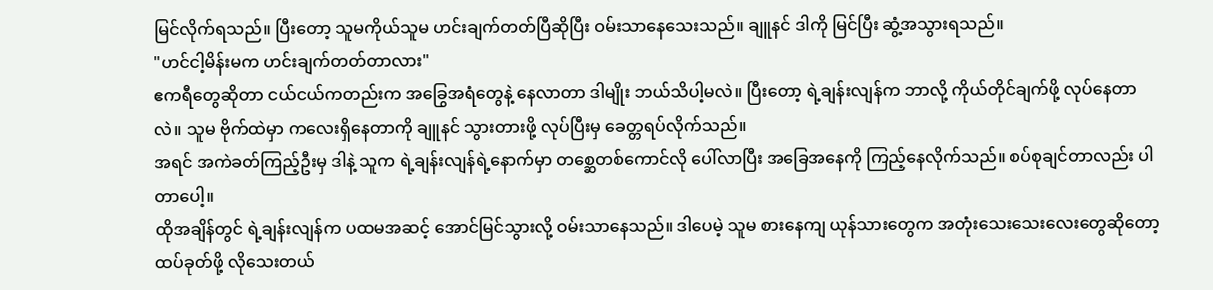မြင်လိုက်ရသည်။ ပြီးတော့ သူမကိုယ်သူမ ဟင်းချက်တတ်ပြီဆိုပြီး ဝမ်းသာနေသေးသည်။ ချူနင် ဒါကို မြင်ပြီး ဆွံ့အသွားရသည်။
"ဟင်ငါ့မိန်းမက ဟင်းချက်တတ်တာလား"
ဧကရီတွေဆိုတာ ငယ်ငယ်ကတည်းက အခြွေအရံတွေနဲ့ နေလာတာ ဒါမျိုး ဘယ်သိပါ့မလဲ။ ပြီးတော့ ရဲ့ချန်းလျန်က ဘာလို့ ကိုယ်တိုင်ချက်ဖို့ လုပ်နေတာလဲ။ သူမ ဗိုက်ထဲမှာ ကလေးရှိနေတာကို ချူနင် သွားတားဖို့ လုပ်ပြီးမှ ခေတ္တရပ်လိုက်သည်။
အရင် အကဲခတ်ကြည့်ဦးမှ ဒါနဲ့ သူက ရဲ့ချန်းလျန်ရဲ့နောက်မှာ တစ္ဆေတစ်ကောင်လို ပေါ်လာပြီး အခြေအနေကို ကြည့်နေလိုက်သည်။ စပ်စုချင်တာလည်း ပါတာပေါ့။
ထိုအချိန်တွင် ရဲ့ချန်းလျန်က ပထမအဆင့် အောင်မြင်သွားလို့ ဝမ်းသာနေသည်။ ဒါပေမဲ့ သူမ စားနေကျ ယုန်သားတွေက အတုံးသေးသေးလေးတွေဆိုတော့ ထပ်ခုတ်ဖို့ လိုသေးတယ်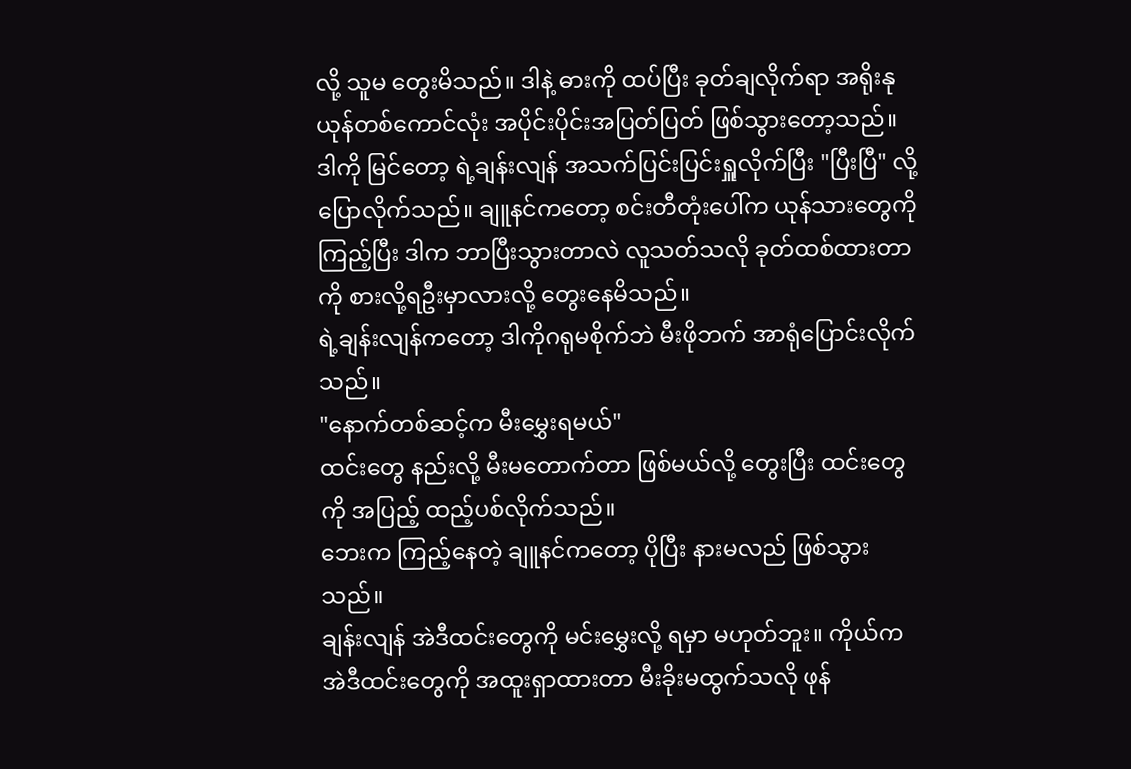လို့ သူမ တွေးမိသည်။ ဒါနဲ့ ဓားကို ထပ်ပြီး ခုတ်ချလိုက်ရာ အရိုးနုယုန်တစ်ကောင်လုံး အပိုင်းပိုင်းအပြတ်ပြတ် ဖြစ်သွားတော့သည်။
ဒါကို မြင်တော့ ရဲ့ချန်းလျန် အသက်ပြင်းပြင်းရှူလိုက်ပြီး "ပြီးပြီ" လို့ ပြောလိုက်သည်။ ချူနင်ကတော့ စင်းတီတုံးပေါ်က ယုန်သားတွေကို ကြည့်ပြီး ဒါက ဘာပြီးသွားတာလဲ လူသတ်သလို ခုတ်ထစ်ထားတာကို စားလို့ရဦးမှာလားလို့ တွေးနေမိသည်။
ရဲ့ချန်းလျန်ကတော့ ဒါကိုဂရုမစိုက်ဘဲ မီးဖိုဘက် အာရုံပြောင်းလိုက်သည်။
"နောက်တစ်ဆင့်က မီးမွှေးရမယ်"
ထင်းတွေ နည်းလို့ မီးမတောက်တာ ဖြစ်မယ်လို့ တွေးပြီး ထင်းတွေကို အပြည့် ထည့်ပစ်လိုက်သည်။
ဘေးက ကြည့်နေတဲ့ ချူနင်ကတော့ ပိုပြီး နားမလည် ဖြစ်သွားသည်။
ချန်းလျန် အဲဒီထင်းတွေကို မင်းမွှေးလို့ ရမှာ မဟုတ်ဘူး။ ကိုယ်က အဲဒီထင်းတွေကို အထူးရှာထားတာ မီးခိုးမထွက်သလို ဖုန်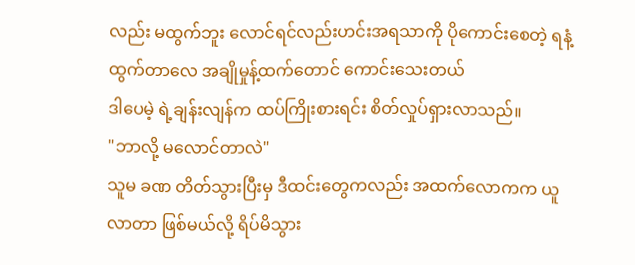လည်း မထွက်ဘူး လောင်ရင်လည်းဟင်းအရသာကို ပိုကောင်းစေတဲ့ ရနံ့ ထွက်တာလေ အချိုမှုန့်ထက်တောင် ကောင်းသေးတယ်
ဒါပေမဲ့ ရဲ့ချန်းလျန်က ထပ်ကြိုးစားရင်း စိတ်လှုပ်ရှားလာသည်။
"ဘာလို့ မလောင်တာလဲ"
သူမ ခဏ တိတ်သွားပြီးမှ ဒီထင်းတွေကလည်း အထက်လောကက ယူလာတာ ဖြစ်မယ်လို့ ရိပ်မိသွား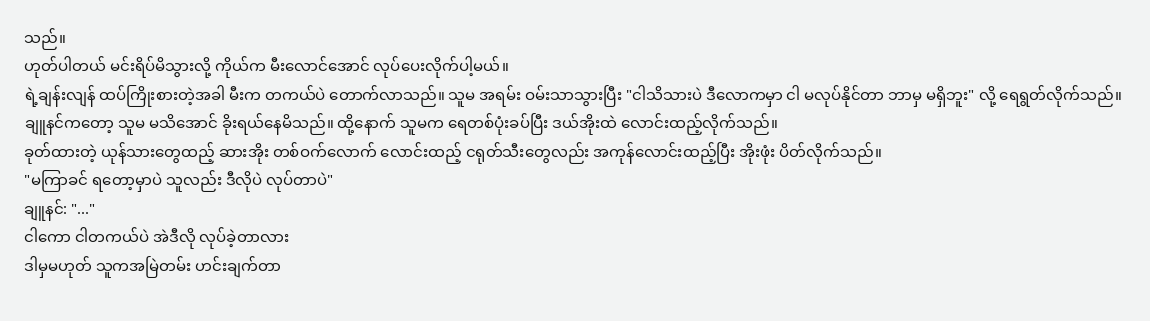သည်။
ဟုတ်ပါတယ် မင်းရိပ်မိသွားလို့ ကိုယ်က မီးလောင်အောင် လုပ်ပေးလိုက်ပါ့မယ်။
ရဲ့ချန်းလျန် ထပ်ကြိုးစားတဲ့အခါ မီးက တကယ်ပဲ တောက်လာသည်။ သူမ အရမ်း ဝမ်းသာသွားပြီး "ငါသိသားပဲ ဒီလောကမှာ ငါ မလုပ်နိုင်တာ ဘာမှ မရှိဘူး" လို့ ရေရွတ်လိုက်သည်။
ချူနင်ကတော့ သူမ မသိအောင် ခိုးရယ်နေမိသည်။ ထို့နောက် သူမက ရေတစ်ပုံးခပ်ပြီး ဒယ်အိုးထဲ လောင်းထည့်လိုက်သည်။
ခုတ်ထားတဲ့ ယုန်သားတွေထည့် ဆားအိုး တစ်ဝက်လောက် လောင်းထည့် ငရုတ်သီးတွေလည်း အကုန်လောင်းထည့်ပြီး အိုးဖုံး ပိတ်လိုက်သည်။
"မကြာခင် ရတော့မှာပဲ သူလည်း ဒီလိုပဲ လုပ်တာပဲ"
ချူနင်: "..."
ငါကော ငါတကယ်ပဲ အဲဒီလို လုပ်ခဲ့တာလား
ဒါမှမဟုတ် သူကအမြဲတမ်း ဟင်းချက်တာ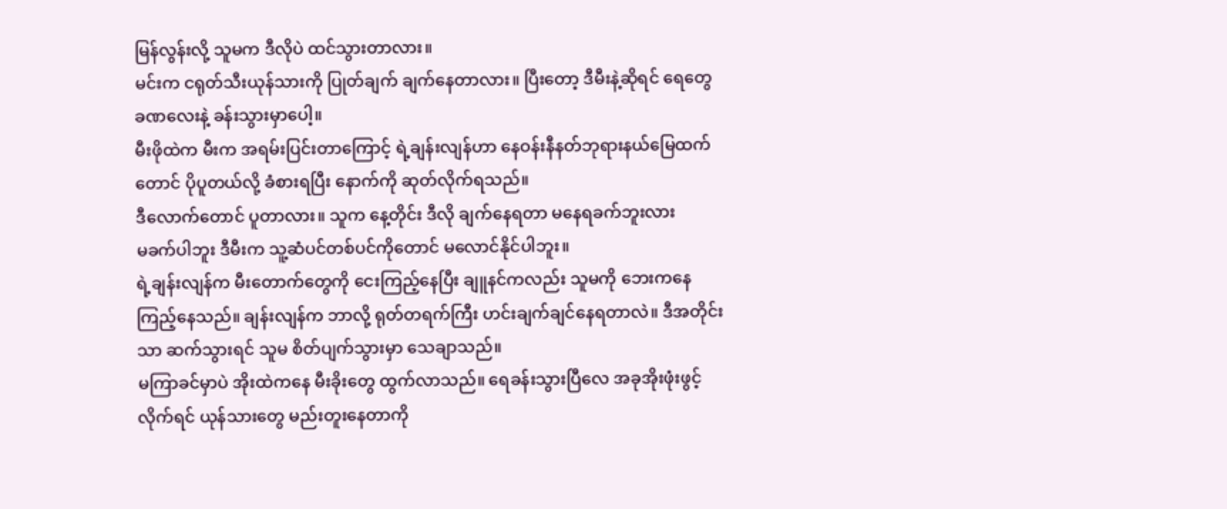မြန်လွန်းလို့ သူမက ဒီလိုပဲ ထင်သွားတာလား။
မင်းက ငရုတ်သီးယုန်သားကို ပြုတ်ချက် ချက်နေတာလား။ ပြီးတော့ ဒီမီးနဲ့ဆိုရင် ရေတွေ ခဏလေးနဲ့ ခန်းသွားမှာပေါ့။
မီးဖိုထဲက မီးက အရမ်းပြင်းတာကြောင့် ရဲ့ချန်းလျန်ဟာ နေဝန်းနီနတ်ဘုရားနယ်မြေထက်တောင် ပိုပူတယ်လို့ ခံစားရပြီး နောက်ကို ဆုတ်လိုက်ရသည်။
ဒီလောက်တောင် ပူတာလား။ သူက နေ့တိုင်း ဒီလို ချက်နေရတာ မနေရခက်ဘူးလား
မခက်ပါဘူး ဒီမီးက သူ့ဆံပင်တစ်ပင်ကိုတောင် မလောင်နိုင်ပါဘူး။
ရဲ့ချန်းလျန်က မီးတောက်တွေကို ငေးကြည့်နေပြီး ချူနင်ကလည်း သူမကို ဘေးကနေ ကြည့်နေသည်။ ချန်းလျန်က ဘာလို့ ရုတ်တရက်ကြီး ဟင်းချက်ချင်နေရတာလဲ။ ဒီအတိုင်းသာ ဆက်သွားရင် သူမ စိတ်ပျက်သွားမှာ သေချာသည်။
မကြာခင်မှာပဲ အိုးထဲကနေ မီးခိုးတွေ ထွက်လာသည်။ ရေခန်းသွားပြီလေ အခုအိုးဖုံးဖွင့်လိုက်ရင် ယုန်သားတွေ မည်းတူးနေတာကို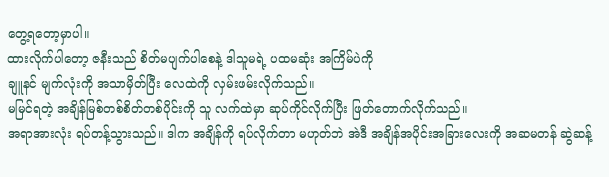တွေ့ရတော့မှာပါ။
ထားလိုက်ပါတော့ ဇနီးသည် စိတ်မပျက်ပါစေနဲ့ ဒါသူမရဲ့ ပထမဆုံး အကြိမ်ပဲကို
ချူနင် မျက်လုံးကို အသာမှိတ်ပြီး လေထဲကို လှမ်းဖမ်းလိုက်သည်။
မမြင်ရတဲ့ အချိန်မြစ်တစ်စိတ်တစ်ပိုင်းကို သူ လက်ထဲမှာ ဆုပ်ကိုင်လိုက်ပြီး ဖြတ်တောက်လိုက်သည်။
အရာအားလုံး ရပ်တန့်သွားသည်။ ဒါက အချိန်ကို ရပ်လိုက်တာ မဟုတ်ဘဲ အဲဒီ အချိန်အပိုင်းအခြားလေးကို အဆမတန် ဆွဲဆန့်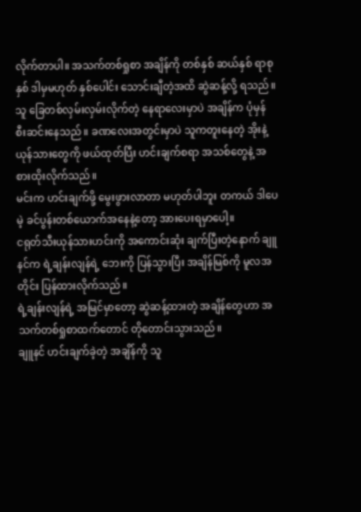လိုက်တာပါ။ အသက်တစ်ရှုစာ အချိန်ကို တစ်နှစ် ဆယ်နှစ် ရာစုနှစ် ဒါမှမဟုတ် နှစ်ပေါင်း သောင်းချီတဲ့အထိ ဆွဲဆန့်လို့ ရသည်။
သူ ခြေတစ်လှမ်းလှမ်းလိုက်တဲ့ နေရာလေးမှာပဲ အချိန်က ပုံမှန် စီးဆင်းနေသည်။ ခဏလေးအတွင်းမှာပဲ သူကတူးနေတဲ့ အိုးနဲ့ ယုန်သားတွေကို ဖယ်ထုတ်ပြီး ဟင်းချက်စရာ အသစ်တွေနဲ့ အစားထိုးလိုက်သည်။
မင်းက ဟင်းချက်ဖို့ မွေးဖွားလာတာ မဟုတ်ပါဘူး တကယ် ဒါပေမဲ့ ခင်ပွန်းတစ်ယောက်အနေနဲ့တော့ အားပေးရမှာပေါ့။
ငရုတ်သီးယုန်သားဟင်းကို အကောင်းဆုံး ချက်ပြီးတဲ့နောက် ချူနင်က ရဲ့ချန်းလျန်ရဲ့ ဘေးကို ပြန်သွားပြီး အချိန်မြစ်ကို မူလအတိုင်း ပြန်ထားလိုက်သည်။
ရဲ့ချန်းလျန်ရဲ့ အမြင်မှာတော့ ဆွဲဆန့်ထားတဲ့ အချိန်တွေဟာ အသက်တစ်ရှုစာထက်တောင် တိုတောင်းသွားသည်။
ချူနင် ဟင်းချက်ခဲ့တဲ့ အချိန်ကို သူ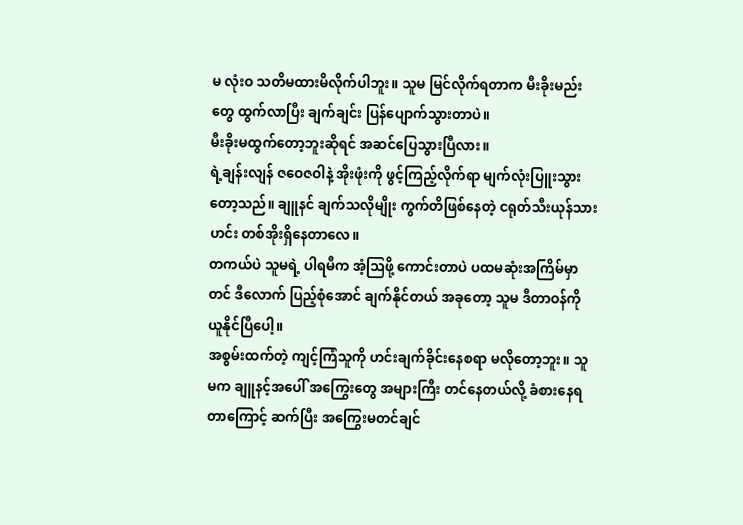မ လုံးဝ သတိမထားမိလိုက်ပါဘူး။ သူမ မြင်လိုက်ရတာက မီးခိုးမည်းတွေ ထွက်လာပြီး ချက်ချင်း ပြန်ပျောက်သွားတာပဲ။
မီးခိုးမထွက်တော့ဘူးဆိုရင် အဆင်ပြေသွားပြီလား။
ရဲ့ချန်းလျန် ဇဝေဇဝါနဲ့ အိုးဖုံးကို ဖွင့်ကြည့်လိုက်ရာ မျက်လုံးပြူးသွားတော့သည်။ ချူနင် ချက်သလိုမျိုး ကွက်တိဖြစ်နေတဲ့ ငရုတ်သီးယုန်သားဟင်း တစ်အိုးရှိနေတာလေ။
တကယ်ပဲ သူမရဲ့ ပါရမီက အံ့ဩဖို့ ကောင်းတာပဲ ပထမဆုံးအကြိမ်မှာတင် ဒီလောက် ပြည့်စုံအောင် ချက်နိုင်တယ် အခုတော့ သူမ ဒီတာဝန်ကို ယူနိုင်ပြီပေါ့။
အစွမ်းထက်တဲ့ ကျင့်ကြံသူကို ဟင်းချက်ခိုင်းနေစရာ မလိုတော့ဘူး။ သူမက ချူနင့်အပေါ် အကြွေးတွေ အများကြီး တင်နေတယ်လို့ ခံစားနေရတာကြောင့် ဆက်ပြီး အကြွေးမတင်ချင်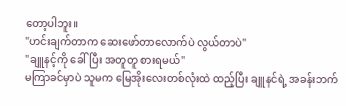တော့ပါဘူး။
"ဟင်းချက်တာက ဆေးဖော်တာလောက်ပဲ လွယ်တာပဲ"
"ချူနင့်ကို ခေါ်ပြီး အတူတူ စားရမယ်"
မကြာခင်မှာပဲ သူမက မြေအိုးလေးတစ်လုံးထဲ ထည့်ပြီး ချူနင်ရဲ့ အခန်းဘက်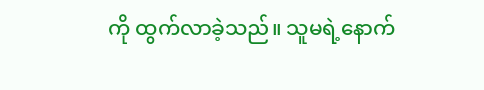ကို ထွက်လာခဲ့သည်။ သူမရဲ့နောက်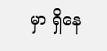မှာ ရှိနေ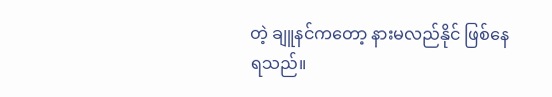တဲ့ ချူနင်ကတော့ နားမလည်နိုင် ဖြစ်နေရသည်။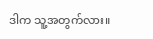ဒါက သူ့အတွက်လား။